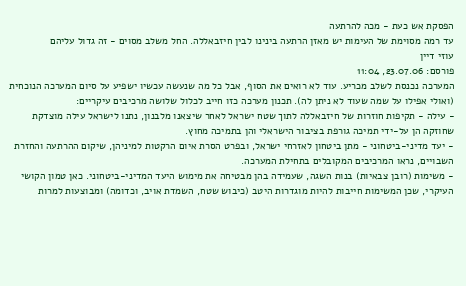הפסקת אש כעת - מכה להרתעה
עד רמה מסוימת של העימות יש מאזן הרתעה בינינו לבין חיזבאללה. החל משלב מסוים - זה גדול עליהם
עוזי דיין
פורסם: 23.07.06, 11:04
המערכה נכנסת לשלב מכריע. עוד לא רואים את הסוף, אבל כל מה שנעשה עכשיו ישפיע על סיום המערכה הנוכחית (ואולי אפילו על שמה שעוד לא ניתן לה). תכנון מערכה כזו חייב לכלול שלושה מרכיבים עיקריים:
- עילה - תקיפות חוזרות של חיזבאללה לתוך שטח ישראל לאחר שיצאנו מלבנון, נתנו לישראל עילה מוצדקת שחוזקה הן על-ידי תמיכה גורפת בציבור הישראלי והן בתמיכה מחוץ.
- יעד מדיני-ביטחוני - מתן ביטחון לאזרחי ישראל, ובפרט הסרת איום הרקטות למיניהן, שיקום ההרתעה והחזרת השבויים, נראו המרכיבים המקובלים בתחילת המערכה.
- משימות (רובן צבאיות) בנות השגה, שעמידה בהן מבטיחה את מימוש היעד המדיני-ביטחוני. כאן טמון הקושי העיקרי, שכן המשימות חייבות להיות מוגדרות היטב (כיבוש שטח, השמדת אויב, וכדומה) ומבוצעות למרות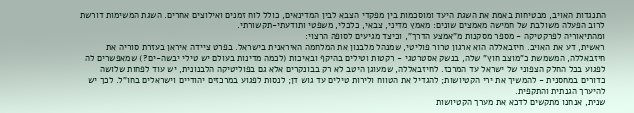התנגדות האויב, מבטיחות באמת את השגת היעד ומוסכמות בין מפקדי הצבא לבין המדינאים, כולל לוח זמנים ואילוצים אחרים. השגת המשימות דורשת לרוב הפעלה משולבת של חמישה מאמצים שונים: מאמץ מדיני, צבאי, כלכלי, משפטי ותודעתי-תקשורתי.
ומהתיאוריה לפרקטיקה - מספר מסקנות מ"אמצע הדרך", וכיצד מגיעים לסופה הרצוי:
ראשית, דע את האויב. חיזבאללה הוא ארגון טרור פוליטי, שמנהל מלבנון את המלחמה האיראנית בישראל. בפרט ציידה איראן בעזרת סוריה את חיזבאללה, המשמשת כ"מוצב חוץ" שלה, בנשק אסטרטגי - רקטות וטילים בהיקף ובאיכות (לכמה מדינות בעולם יש טילי יבשה-ים?) שמאפשרים לה לפגוע בכל החלק הצפוני של ישראל עד המרכז. לחיזבאללה, שמעוגן היטב לא רק בבונקרים אלא גם בפוליטיקה הלבנונית, יש עוד לפחות שלושה כדורים במחסנית - להמשיך את ירי הקטיושות; להגדיל את הטווח ולירות טילים עד גוש דן; לנסות לפגוע במרכזים יהודיים וישראלים בחו"ל. לכך יש להיערך הגנתית והתקפית.
שנית, אנחנו מתקשים לדכא את מערך הקטיושות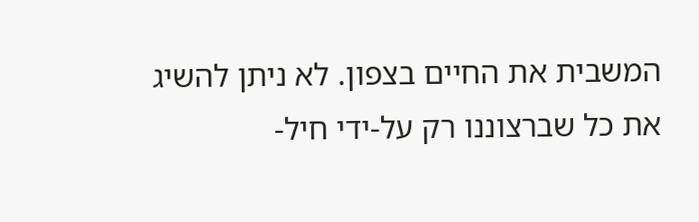המשבית את החיים בצפון. לא ניתן להשיג את כל שברצוננו רק על-ידי חיל-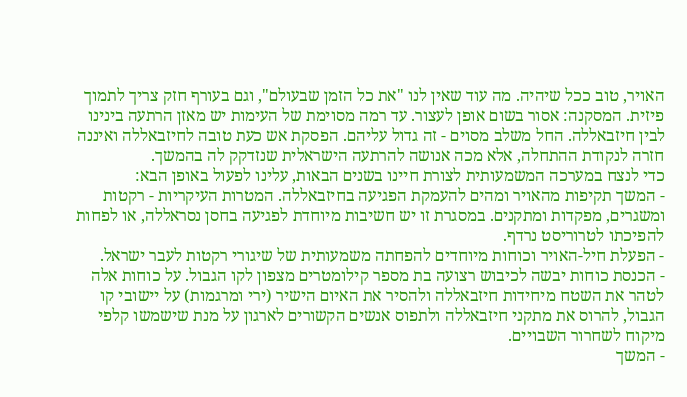האויר, טוב ככל שיהיה. מה עוד שאין לנו "את כל הזמן שבעולם", וגם בעורף חזק צריך לתמוך פיזית. המסקנה: אסור בשום אופן לעצור. עד רמה מסוימת של העימות יש מאזן הרתעה בינינו לבין חיזבאללה. החל משלב מסוים - זה גדול עליהם. הפסקת אש כעת טובה לחיזבאללה ואיננה חזרה לנקודת ההתחלה, אלא מכה אנושה להרתעה הישראלית שנזדקק לה בהמשך.
כדי לנצח במערכה המשמעותית לצורת חיינו בשנים הבאות, עלינו לפעול באופן הבא:
- המשך תקיפות מהאויר ומהים להעמקת הפגיעה בחיזבאללה. המטרות העיקריות - רקטות ומשגרים, מפקדות ומתקנים. במסגרת זו יש חשיבות מיוחדת לפגיעה בחסן נסראללה, או לפחות להפיכתו לטרוריסט נרדף.
- הפעלת חיל-האויר וכוחות מיוחדים להפחתה משמעותית של שיגורי רקטות לעבר ישראל.
- הכנסת כוחות יבשה לכיבוש רצועה בת מספר קילומטרים מצפון לקו הגבול. על כוחות אלה לטהר את השטח מיחידות חיזבאללה ולהסיר את האיום הישיר (ירי ומרגמות) על יישובי קו הגבול, להרוס את מתקני חיזבאללה ולתפוס אנשים הקשורים לארגון על מנת שישמשו קלפי מיקוח לשחרור השבויים.
- המשך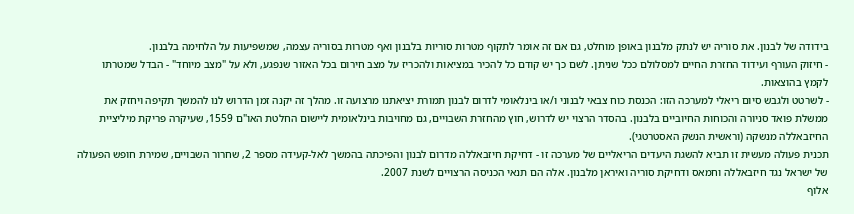בידודה של לבנון. את סוריה יש לנתק מלבנון באופן מוחלט, גם אם זה אומר לתקוף מטרות סוריות בלבנון ואף מטרות בסוריה עצמה, שמשפיעות על הלחימה בלבנון.
- חיזוק העורף ועידוד החזרת החיים למסלולם ככל שניתן. לשם כך יש קודם כל להכיר במציאות ולהכריז על מצב חירום בכל האזור שנפגע, ולא על "מצב מיוחד" - הבדל שמטרתו לקמץ בהוצאות.
- לשרטט ולגבש סיום ריאלי למערכה הזו: הכנסת כוח צבאי לבנוני ו/או בינלאומי לדרום לבנון תמורת יציאתנו מרצועה זו. מהלך זה יקנה זמן הדרוש לנו להמשך תקיפה ויחזק את ממשלת פואד סניורה והכוחות החיוביים בלבנון. בהסדר הרצוי יש לדרוש, חוץ מהחזרת השבויים, גם מחויבות בינלאומית ליישום החלטת האו"ם 1559, שעיקרה פריקת מיליציית החיזבאללה מנשקה (וראשית הנשק האסטרטגי).
תכנית פעולה מעשית זו תביא להשגת היעדים הריאליים של מערכה זו - דחיקת חיזבאללה מדרום לבנון והפיכתה בהמשך לאל-קעידה מספר 2, שחרור השבויים, שמירת חופש הפעולה של ישראל נגד חיזבאללה וחמאס ודחיקת סוריה ואיראן מלבנון. אלה הם תנאי הכניסה הרצויים לשנת 2007.
אלוף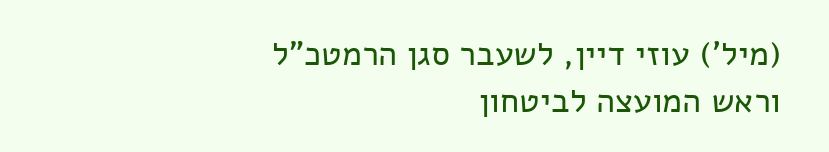(מיל') עוזי דיין, לשעבר סגן הרמטכ"ל וראש המועצה לביטחון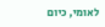לאומי, כיום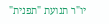יו"ר תנועת "תפנית"